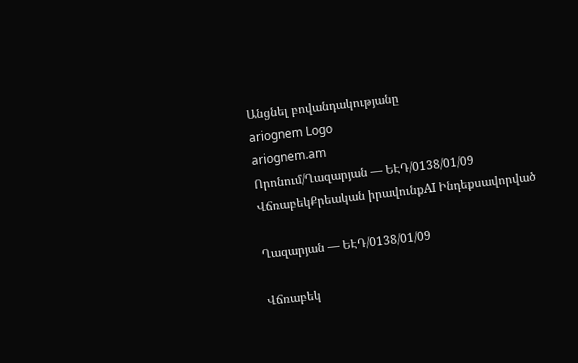Անցնել բովանդակությանը
ariognem Logo
ariognem.am
Որոնում/Ղազարյան — ԵԷԴ/0138/01/09
ՎճռաբեկՔրեական իրավունքAI Ինդեքսավորված

Ղազարյան — ԵԷԴ/0138/01/09

Վճռաբեկ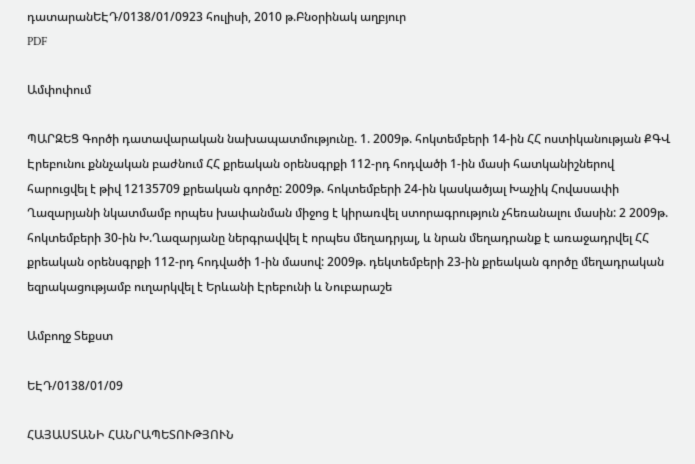դատարանԵԷԴ/0138/01/0923 հուլիսի, 2010 թ.Բնօրինակ աղբյուր
PDF

Ամփոփում

ՊԱՐԶԵՑ Գործի դատավարական նախապատմությունը. 1. 2009թ. հոկտեմբերի 14-ին ՀՀ ոստիկանության ՔԳՎ Էրեբունու քննչական բաժնում ՀՀ քրեական օրենսգրքի 112-րդ հոդվածի 1-ին մասի հատկանիշներով հարուցվել է թիվ 12135709 քրեական գործը: 2009թ. հոկտեմբերի 24-ին կասկածյալ Խաչիկ Հովասափի Ղազարյանի նկատմամբ որպես խափանման միջոց է կիրառվել ստորագրություն չհեռանալու մասին: 2 2009թ. հոկտեմբերի 30-ին Խ.Ղազարյանը ներգրավվել է որպես մեղադրյալ, և նրան մեղադրանք է առաջադրվել ՀՀ քրեական օրենսգրքի 112-րդ հոդվածի 1-ին մասով: 2009թ. դեկտեմբերի 23-ին քրեական գործը մեղադրական եզրակացությամբ ուղարկվել է Երևանի Էրեբունի և Նուբարաշե

Ամբողջ Տեքստ

ԵԷԴ/0138/01/09

ՀԱՅԱՍՏԱՆԻ ՀԱՆՐԱՊԵՏՈՒԹՅՈՒՆ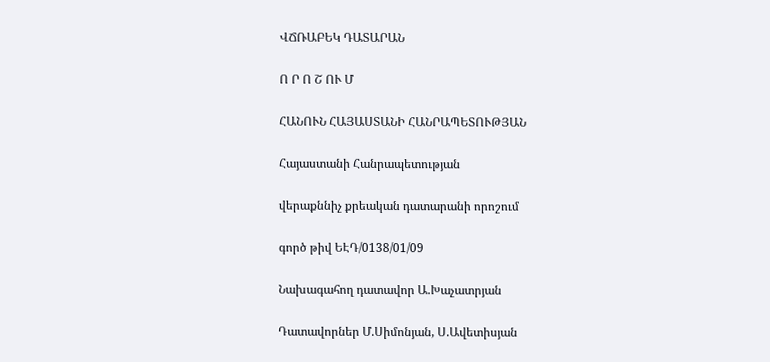ՎՃՌԱԲԵԿ ԴԱՏԱՐԱՆ

Ո Ր Ո Շ ՈՒ Մ

ՀԱՆՈՒՆ ՀԱՅԱՍՏԱՆԻ ՀԱՆՐԱՊԵՏՈՒԹՅԱՆ

Հայաստանի Հանրապետության

վերաքննիչ քրեական դատարանի որոշում

գործ թիվ ԵԷԴ/0138/01/09

Նախագահող դատավոր Ա.Խաչատրյան

Դատավորներ Մ.Սիմոնյան, Ս.Ավետիսյան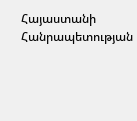Հայաստանի Հանրապետության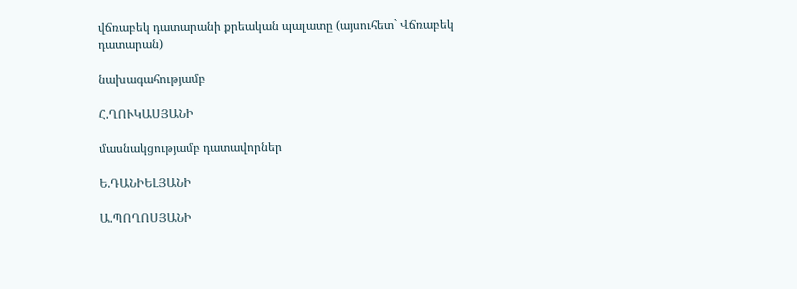վճռաբեկ դատարանի քրեական պալատը (այսուհետ` Վճռաբեկ դատարան)

նախագահությամբ

Հ.ՂՈՒԿԱՍՅԱՆԻ

մասնակցությամբ դատավորներ

Ե.ԴԱՆԻԵԼՅԱՆԻ

Ա.ՊՈՂՈՍՅԱՆԻ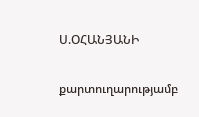Ս.ՕՀԱՆՅԱՆԻ

քարտուղարությամբ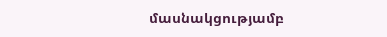մասնակցությամբ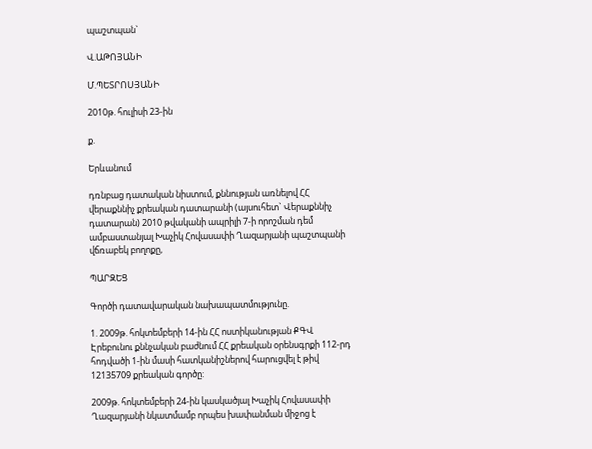պաշտպան`

Վ.ԱԹՈՅԱՆԻ

Մ.ՊԵՏՐՈՍՅԱՆԻ

2010թ. հուլիսի 23-ին

ք.

Երևանում

դռնբաց դատական նիստում, քննության առնելով ՀՀ վերաքննիչ քրեական դատարանի (այսուհետ` Վերաքննիչ դատարան) 2010 թվականի ապրիլի 7-ի որոշման դեմ ամբաստանյալ Խաչիկ Հովասափի Ղազարյանի պաշտպանի վճռաբեկ բողոքը,

ՊԱՐԶԵՑ

Գործի դատավարական նախապատմությունը.

1. 2009թ. հոկտեմբերի 14-ին ՀՀ ոստիկանության ՔԳՎ Էրեբունու քննչական բաժնում ՀՀ քրեական օրենսգրքի 112-րդ հոդվածի 1-ին մասի հատկանիշներով հարուցվել է թիվ 12135709 քրեական գործը:

2009թ. հոկտեմբերի 24-ին կասկածյալ Խաչիկ Հովասափի Ղազարյանի նկատմամբ որպես խափանման միջոց է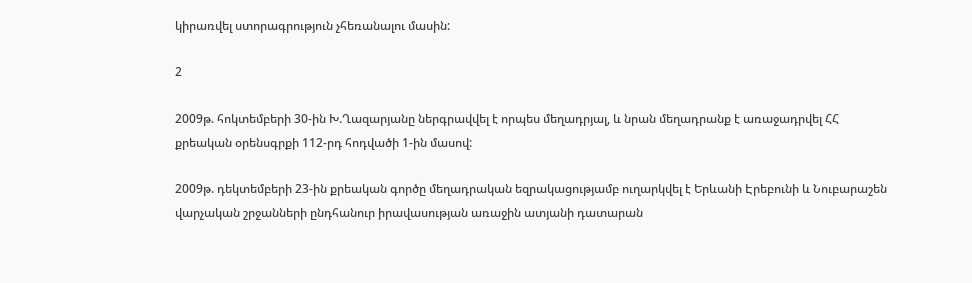կիրառվել ստորագրություն չհեռանալու մասին:

2

2009թ. հոկտեմբերի 30-ին Խ.Ղազարյանը ներգրավվել է որպես մեղադրյալ, և նրան մեղադրանք է առաջադրվել ՀՀ քրեական օրենսգրքի 112-րդ հոդվածի 1-ին մասով:

2009թ. դեկտեմբերի 23-ին քրեական գործը մեղադրական եզրակացությամբ ուղարկվել է Երևանի Էրեբունի և Նուբարաշեն վարչական շրջանների ընդհանուր իրավասության առաջին ատյանի դատարան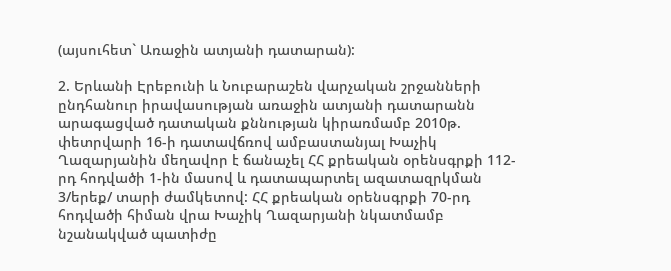(այսուհետ` Առաջին ատյանի դատարան):

2. Երևանի Էրեբունի և Նուբարաշեն վարչական շրջանների ընդհանուր իրավասության առաջին ատյանի դատարանն արագացված դատական քննության կիրառմամբ 2010թ. փետրվարի 16-ի դատավճռով ամբաստանյալ Խաչիկ Ղազարյանին մեղավոր է ճանաչել ՀՀ քրեական օրենսգրքի 112-րդ հոդվածի 1-ին մասով և դատապարտել ազատազրկման 3/երեք/ տարի ժամկետով: ՀՀ քրեական օրենսգրքի 70-րդ հոդվածի հիման վրա Խաչիկ Ղազարյանի նկատմամբ նշանակված պատիժը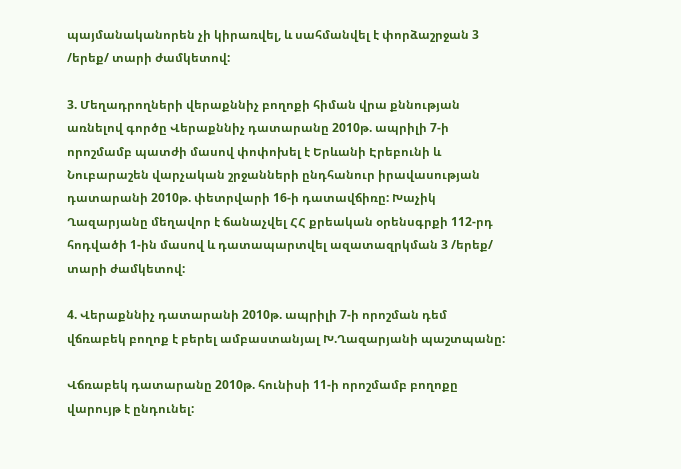պայմանականորեն չի կիրառվել, և սահմանվել է փորձաշրջան 3 /երեք/ տարի ժամկետով:

3. Մեղադրողների վերաքննիչ բողոքի հիման վրա քննության առնելով գործը Վերաքննիչ դատարանը 2010թ. ապրիլի 7-ի որոշմամբ պատժի մասով փոփոխել է Երևանի Էրեբունի և Նուբարաշեն վարչական շրջանների ընդհանուր իրավասության դատարանի 2010թ. փետրվարի 16-ի դատավճիռը: Խաչիկ Ղազարյանը մեղավոր է ճանաչվել ՀՀ քրեական օրենսգրքի 112-րդ հոդվածի 1-ին մասով և դատապարտվել ազատազրկման 3 /երեք/ տարի ժամկետով:

4. Վերաքննիչ դատարանի 2010թ. ապրիլի 7-ի որոշման դեմ վճռաբեկ բողոք է բերել ամբաստանյալ Խ.Ղազարյանի պաշտպանը:

Վճռաբեկ դատարանը 2010թ. հունիսի 11-ի որոշմամբ բողոքը վարույթ է ընդունել: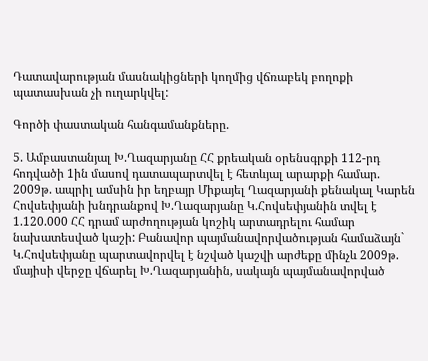Դատավարության մասնակիցների կողմից վճռաբեկ բողոքի պատասխան չի ուղարկվել:

Գործի փաստական հանգամանքները.

5. Ամբաստանյալ Խ.Ղազարյանը ՀՀ քրեական օրենսգրքի 112-րդ հոդվածի 1ին մասով դատապարտվել է հետևյալ արարքի համար. 2009թ. ապրիլ ամսին իր եղբայր Միքայել Ղազարյանի քենակալ Կարեն Հովսեփյանի խնդրանքով Խ.Ղազարյանը Կ.Հովսեփյանին տվել է 1.120.000 ՀՀ դրամ արժողության կոշիկ արտադրելու համար նախատեսված կաշի: Բանավոր պայմանավորվածության համաձայն` Կ.Հովսեփյանը պարտավորվել է նշված կաշվի արժեքը մինչև 2009թ. մայիսի վերջը վճարել Խ.Ղազարյանին, սակայն պայմանավորված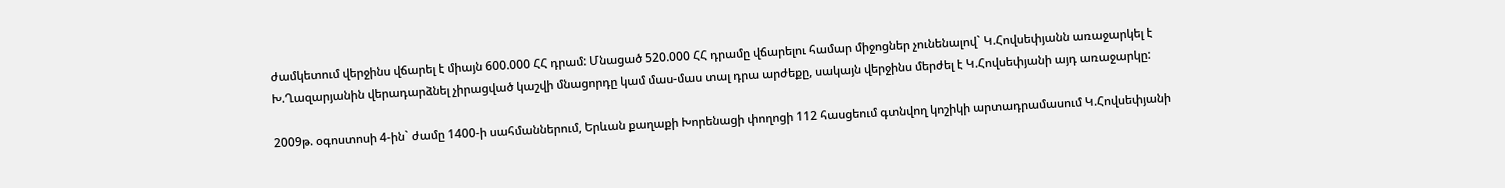ժամկետում վերջինս վճարել է միայն 600.000 ՀՀ դրամ: Մնացած 520.000 ՀՀ դրամը վճարելու համար միջոցներ չունենալով` Կ.Հովսեփյանն առաջարկել է Խ.Ղազարյանին վերադարձնել չիրացված կաշվի մնացորդը կամ մաս-մաս տալ դրա արժեքը, սակայն վերջինս մերժել է Կ.Հովսեփյանի այդ առաջարկը:

2009թ. օգոստոսի 4-ին` ժամը 1400-ի սահմաններում, Երևան քաղաքի Խորենացի փողոցի 112 հասցեում գտնվող կոշիկի արտադրամասում Կ.Հովսեփյանի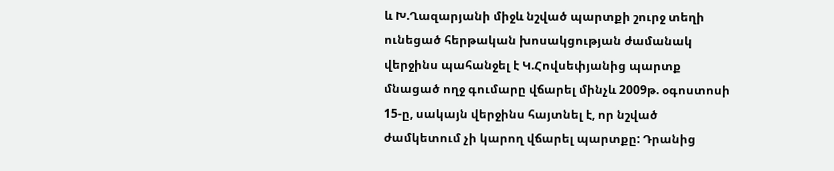և Խ.Ղազարյանի միջև նշված պարտքի շուրջ տեղի ունեցած հերթական խոսակցության ժամանակ վերջինս պահանջել է Կ.Հովսեփյանից պարտք մնացած ողջ գումարը վճարել մինչև 2009թ. օգոստոսի 15-ը, սակայն վերջինս հայտնել է, որ նշված ժամկետում չի կարող վճարել պարտքը: Դրանից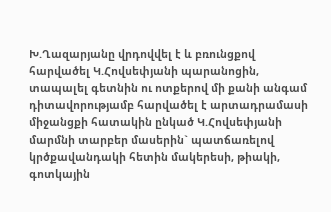Խ.Ղազարյանը վրդովվել է և բռունցքով հարվածել Կ.Հովսեփյանի պարանոցին, տապալել գետնին ու ոտքերով մի քանի անգամ դիտավորությամբ հարվածել է արտադրամասի միջանցքի հատակին ընկած Կ.Հովսեփյանի մարմնի տարբեր մասերին` պատճառելով կրծքավանդակի հետին մակերեսի, թիակի, գոտկային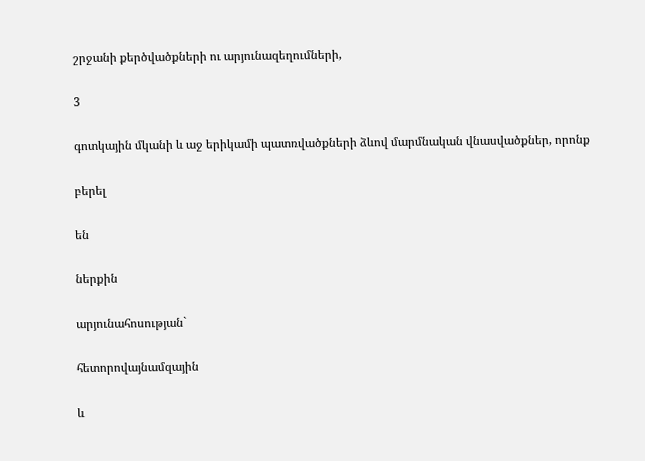շրջանի քերծվածքների ու արյունազեղումների,

3

գոտկային մկանի և աջ երիկամի պատռվածքների ձևով մարմնական վնասվածքներ, որոնք

բերել

են

ներքին

արյունահոսության`

հետորովայնամզային

և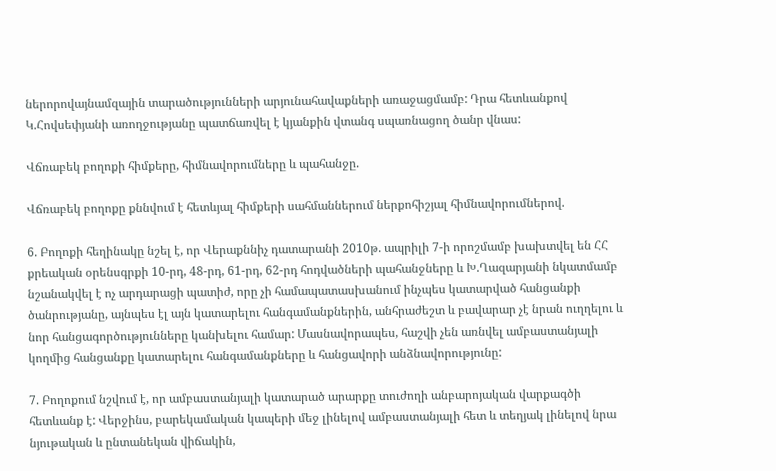ներորովայնամզային տարածությունների արյունահավաքների առաջացմամբ: Դրա հետևանքով Կ.Հովսեփյանի առողջությանը պատճառվել է կյանքին վտանգ սպառնացող ծանր վնաս:

Վճռաբեկ բողոքի հիմքերը, հիմնավորումները և պահանջը.

Վճռաբեկ բողոքը քննվում է հետևյալ հիմքերի սահմաններում ներքոհիշյալ հիմնավորումներով.

6. Բողոքի հեղինակը նշել է, որ Վերաքննիչ դատարանի 2010թ. ապրիլի 7-ի որոշմամբ խախտվել են ՀՀ քրեական օրենսգրքի 10-րդ, 48-րդ, 61-րդ, 62-րդ հոդվածների պահանջները և Խ.Ղազարյանի նկատմամբ նշանակվել է ոչ արդարացի պատիժ, որը չի համապատասխանում ինչպես կատարված հանցանքի ծանրությանը, այնպես էլ այն կատարելու հանգամանքներին, անհրաժեշտ և բավարար չէ նրան ուղղելու և նոր հանցագործությունները կանխելու համար: Մասնավորապես, հաշվի չեն առնվել ամբաստանյալի կողմից հանցանքը կատարելու հանգամանքները և հանցավորի անձնավորությունը:

7. Բողոքում նշվում է, որ ամբաստանյալի կատարած արարքը տուժողի անբարոյական վարքագծի հետևանք է: Վերջինս, բարեկամական կապերի մեջ լինելով ամբաստանյալի հետ և տեղյակ լինելով նրա նյութական և ընտանեկան վիճակին,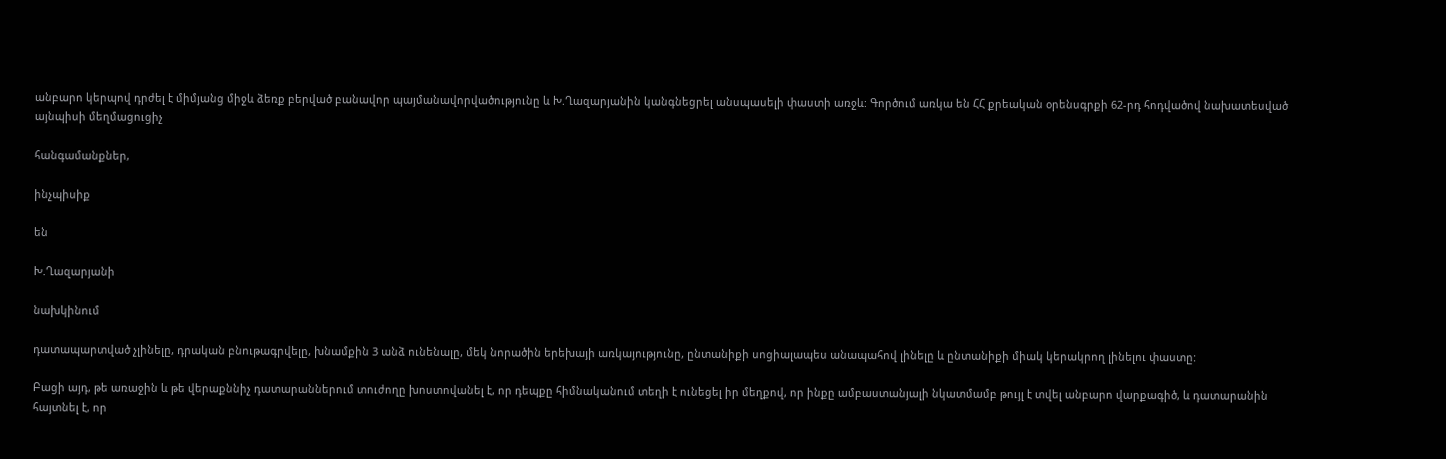անբարո կերպով դրժել է միմյանց միջև ձեռք բերված բանավոր պայմանավորվածությունը և Խ.Ղազարյանին կանգնեցրել անսպասելի փաստի առջև: Գործում առկա են ՀՀ քրեական օրենսգրքի 62-րդ հոդվածով նախատեսված այնպիսի մեղմացուցիչ

հանգամանքներ,

ինչպիսիք

են

Խ.Ղազարյանի

նախկինում

դատապարտված չլինելը, դրական բնութագրվելը, խնամքին 3 անձ ունենալը, մեկ նորածին երեխայի առկայությունը, ընտանիքի սոցիալապես անապահով լինելը և ընտանիքի միակ կերակրող լինելու փաստը:

Բացի այդ, թե առաջին և թե վերաքննիչ դատարաններում տուժողը խոստովանել է, որ դեպքը հիմնականում տեղի է ունեցել իր մեղքով, որ ինքը ամբաստանյալի նկատմամբ թույլ է տվել անբարո վարքագիծ, և դատարանին հայտնել է, որ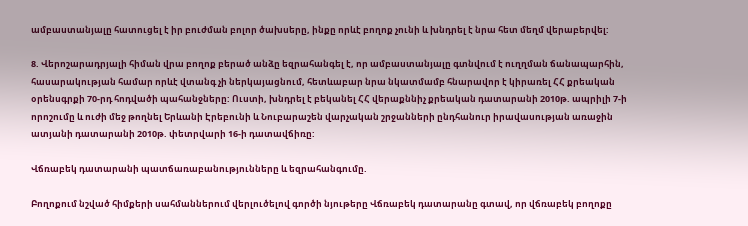ամբաստանյալը հատուցել է իր բուժման բոլոր ծախսերը, ինքը որևէ բողոք չունի և խնդրել է նրա հետ մեղմ վերաբերվել:

8. Վերոշարադրյալի հիման վրա բողոք բերած անձը եզրահանգել է, որ ամբաստանյալը գտնվում է ուղղման ճանապարհին, հասարակության համար որևէ վտանգ չի ներկայացնում, հետևաբար նրա նկատմամբ հնարավոր է կիրառել ՀՀ քրեական օրենսգրքի 70-րդ հոդվածի պահանջները: Ուստի, խնդրել է բեկանել ՀՀ վերաքննիչ քրեական դատարանի 2010թ. ապրիլի 7-ի որոշումը և ուժի մեջ թողնել Երևանի Էրեբունի և Նուբարաշեն վարչական շրջանների ընդհանուր իրավասության առաջին ատյանի դատարանի 2010թ. փետրվարի 16-ի դատավճիռը:

Վճռաբեկ դատարանի պատճառաբանությունները և եզրահանգումը.

Բողոքում նշված հիմքերի սահմաններում վերլուծելով գործի նյութերը Վճռաբեկ դատարանը գտավ, որ վճռաբեկ բողոքը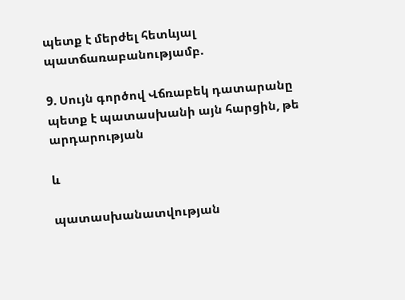պետք է մերժել հետևյալ պատճառաբանությամբ.

9. Սույն գործով Վճռաբեկ դատարանը պետք է պատասխանի այն հարցին, թե արդարության

և

պատասխանատվության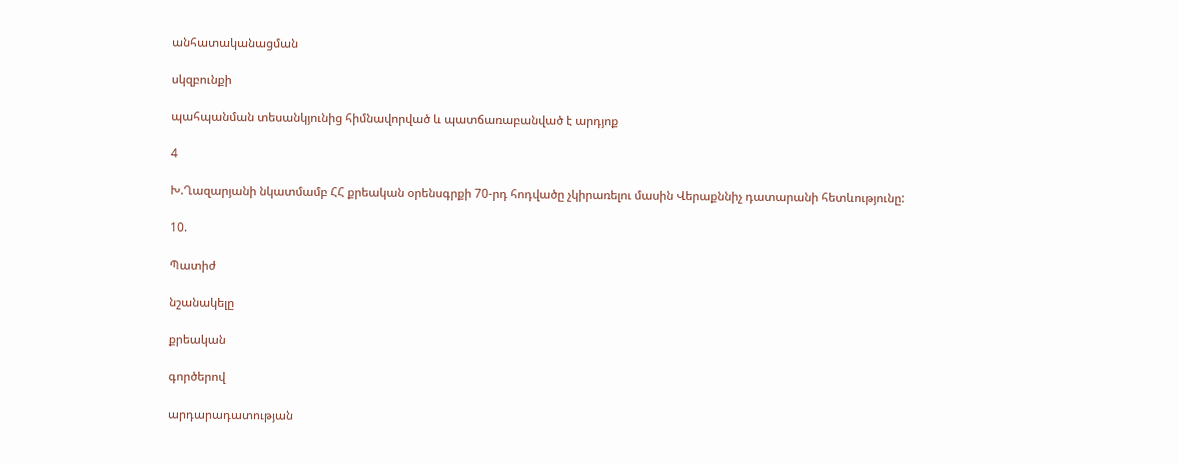անհատականացման

սկզբունքի

պահպանման տեսանկյունից հիմնավորված և պատճառաբանված է արդյոք

4

Խ.Ղազարյանի նկատմամբ ՀՀ քրեական օրենսգրքի 70-րդ հոդվածը չկիրառելու մասին Վերաքննիչ դատարանի հետևությունը:

10.

Պատիժ

նշանակելը

քրեական

գործերով

արդարադատության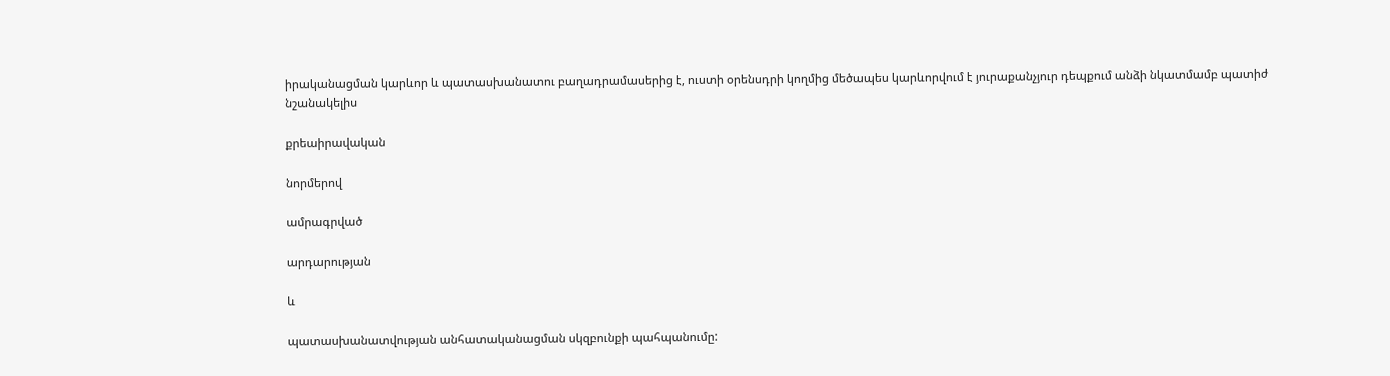իրականացման կարևոր և պատասխանատու բաղադրամասերից է, ուստի օրենսդրի կողմից մեծապես կարևորվում է յուրաքանչյուր դեպքում անձի նկատմամբ պատիժ նշանակելիս

քրեաիրավական

նորմերով

ամրագրված

արդարության

և

պատասխանատվության անհատականացման սկզբունքի պահպանումը: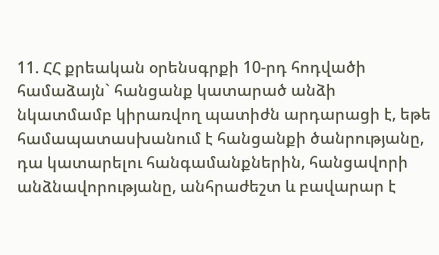11. ՀՀ քրեական օրենսգրքի 10-րդ հոդվածի համաձայն` հանցանք կատարած անձի նկատմամբ կիրառվող պատիժն արդարացի է, եթե համապատասխանում է հանցանքի ծանրությանը, դա կատարելու հանգամանքներին, հանցավորի անձնավորությանը, անհրաժեշտ և բավարար է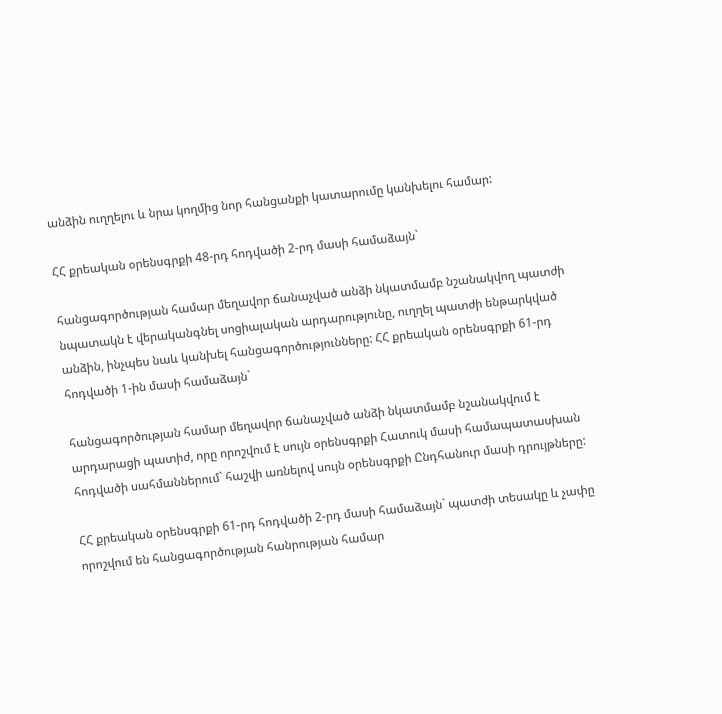անձին ուղղելու և նրա կողմից նոր հանցանքի կատարումը կանխելու համար:

ՀՀ քրեական օրենսգրքի 48-րդ հոդվածի 2-րդ մասի համաձայն`

հանցագործության համար մեղավոր ճանաչված անձի նկատմամբ նշանակվող պատժի նպատակն է վերականգնել սոցիալական արդարությունը, ուղղել պատժի ենթարկված անձին, ինչպես նաև կանխել հանցագործությունները: ՀՀ քրեական օրենսգրքի 61-րդ հոդվածի 1-ին մասի համաձայն`

հանցագործության համար մեղավոր ճանաչված անձի նկատմամբ նշանակվում է արդարացի պատիժ, որը որոշվում է սույն օրենսգրքի Հատուկ մասի համապատասխան հոդվածի սահմաններում` հաշվի առնելով սույն օրենսգրքի Ընդհանուր մասի դրույթները:

ՀՀ քրեական օրենսգրքի 61-րդ հոդվածի 2-րդ մասի համաձայն` պատժի տեսակը և չափը որոշվում են հանցագործության հանրության համար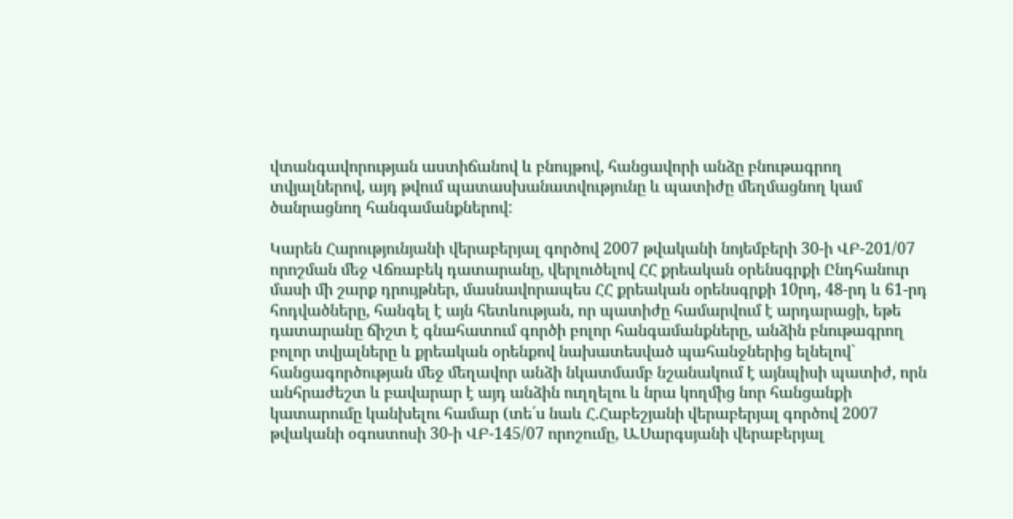վտանգավորության աստիճանով և բնույթով, հանցավորի անձը բնութագրող տվյալներով, այդ թվում պատասխանատվությունը և պատիժը մեղմացնող կամ ծանրացնող հանգամանքներով:

Կարեն Հարությունյանի վերաբերյալ գործով 2007 թվականի նոյեմբերի 30-ի ՎԲ-201/07 որոշման մեջ Վճռաբեկ դատարանը, վերլուծելով ՀՀ քրեական օրենսգրքի Ընդհանուր մասի մի շարք դրույթներ, մասնավորապես ՀՀ քրեական օրենսգրքի 10րդ, 48-րդ և 61-րդ հոդվածները, հանգել է այն հետևության, որ պատիժը համարվում է արդարացի, եթե դատարանը ճիշտ է գնահատում գործի բոլոր հանգամանքները, անձին բնութագրող բոլոր տվյալները և քրեական օրենքով նախատեսված պահանջներից ելնելով` հանցագործության մեջ մեղավոր անձի նկատմամբ նշանակում է այնպիսի պատիժ, որն անհրաժեշտ և բավարար է այդ անձին ուղղելու և նրա կողմից նոր հանցանքի կատարումը կանխելու համար (տե՛ս նաև Հ.Հաբեշյանի վերաբերյալ գործով 2007 թվականի օգոստոսի 30-ի ՎԲ-145/07 որոշումը, Ա.Սարգսյանի վերաբերյալ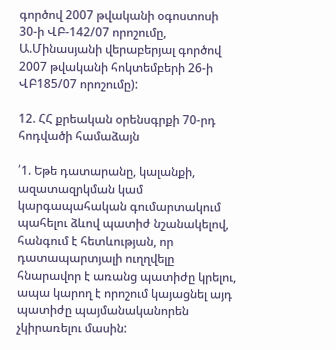գործով 2007 թվականի օգոստոսի 30-ի ՎԲ-142/07 որոշումը, Ա.Մինասյանի վերաբերյալ գործով 2007 թվականի հոկտեմբերի 26-ի ՎԲ185/07 որոշումը):

12. ՀՀ քրեական օրենսգրքի 70-րդ հոդվածի համաձայն

՛1. Եթե դատարանը, կալանքի, ազատազրկման կամ կարգապահական գումարտակում պահելու ձևով պատիժ նշանակելով, հանգում է հետևության, որ դատապարտյալի ուղղվելը հնարավոր է առանց պատիժը կրելու, ապա կարող է որոշում կայացնել այդ պատիժը պայմանականորեն չկիրառելու մասին: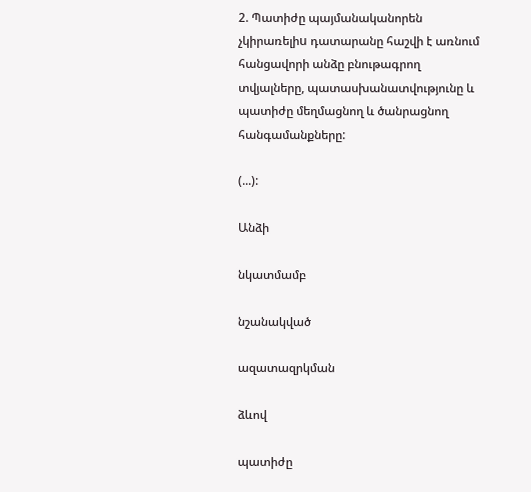2. Պատիժը պայմանականորեն չկիրառելիu դատարանը հաշվի է առնում հանցավորի անձը բնութագրող տվյալները, պատասխանատվությունը և պատիժը մեղմացնող և ծանրացնող հանգամանքները:

(...):

Անձի

նկատմամբ

նշանակված

ազատազրկման

ձևով

պատիժը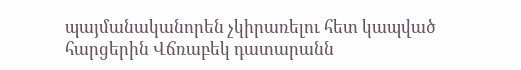պայմանականորեն չկիրառելու հետ կապված հարցերին Վճռաբեկ դատարանն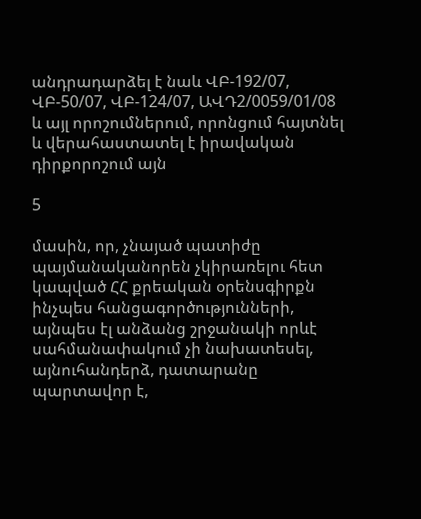անդրադարձել է նաև ՎԲ-192/07, ՎԲ-50/07, ՎԲ-124/07, ԱՎԴ2/0059/01/08 և այլ որոշումներում, որոնցում հայտնել և վերահաստատել է իրավական դիրքորոշում այն

5

մասին, որ, չնայած պատիժը պայմանականորեն չկիրառելու հետ կապված ՀՀ քրեական օրենսգիրքն ինչպես հանցագործությունների, այնպես էլ անձանց շրջանակի որևէ սահմանափակում չի նախատեսել, այնուհանդերձ, դատարանը պարտավոր է,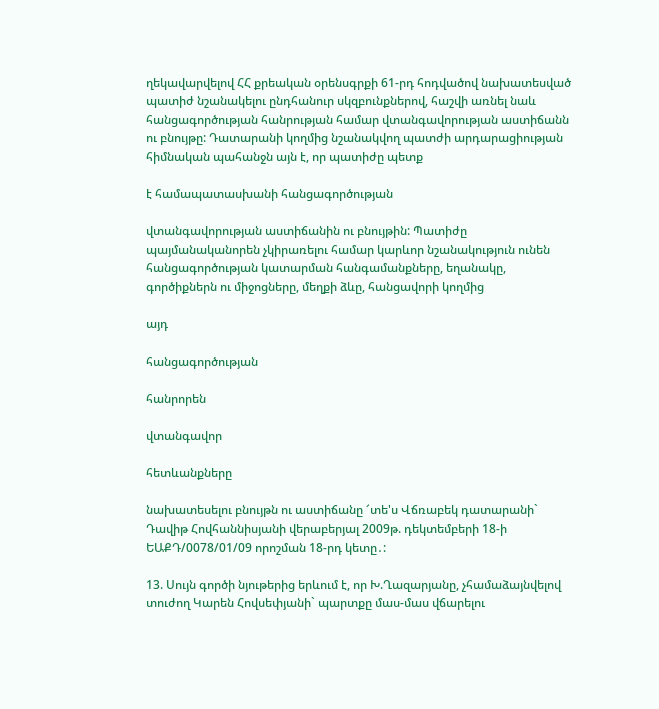ղեկավարվելով ՀՀ քրեական օրենսգրքի 61-րդ հոդվածով նախատեսված պատիժ նշանակելու ընդհանուր սկզբունքներով, հաշվի առնել նաև հանցագործության հանրության համար վտանգավորության աստիճանն ու բնույթը: Դատարանի կողմից նշանակվող պատժի արդարացիության հիմնական պահանջն այն է, որ պատիժը պետք

է համապատասխանի հանցագործության

վտանգավորության աստիճանին ու բնույթին: Պատիժը պայմանականորեն չկիրառելու համար կարևոր նշանակություն ունեն հանցագործության կատարման հանգամանքները, եղանակը, գործիքներն ու միջոցները, մեղքի ձևը, հանցավորի կողմից

այդ

հանցագործության

հանրորեն

վտանգավոր

հետևանքները

նախատեսելու բնույթն ու աստիճանը ՜տե'ս Վճռաբեկ դատարանի` Դավիթ Հովհաննիսյանի վերաբերյալ 2009թ. դեկտեմբերի 18-ի ԵԱՔԴ/0078/01/09 որոշման 18-րդ կետը․:

13. Սույն գործի նյութերից երևում է, որ Խ.Ղազարյանը, չհամաձայնվելով տուժող Կարեն Հովսեփյանի` պարտքը մաս-մաս վճարելու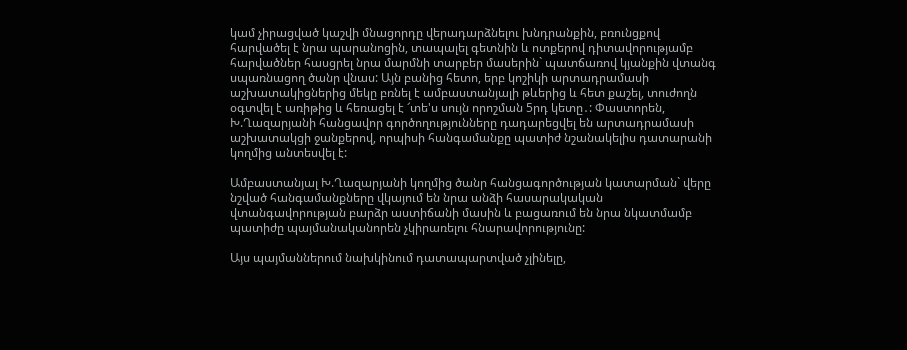կամ չիրացված կաշվի մնացորդը վերադարձնելու խնդրանքին, բռունցքով հարվածել է նրա պարանոցին, տապալել գետնին և ոտքերով դիտավորությամբ հարվածներ հասցրել նրա մարմնի տարբեր մասերին` պատճառով կյանքին վտանգ սպառնացող ծանր վնաս: Այն բանից հետո, երբ կոշիկի արտադրամասի աշխատակիցներից մեկը բռնել է ամբաստանյալի թևերից և հետ քաշել, տուժողն օգտվել է առիթից և հեռացել է ՜տե'ս սույն որոշման 5րդ կետը․: Փաստորեն, Խ.Ղազարյանի հանցավոր գործողությունները դադարեցվել են արտադրամասի աշխատակցի ջանքերով, որպիսի հանգամանքը պատիժ նշանակելիս դատարանի կողմից անտեսվել է:

Ամբաստանյալ Խ.Ղազարյանի կողմից ծանր հանցագործության կատարման` վերը նշված հանգամանքները վկայում են նրա անձի հասարակական վտանգավորության բարձր աստիճանի մասին և բացառում են նրա նկատմամբ պատիժը պայմանականորեն չկիրառելու հնարավորությունը:

Այս պայմաններում նախկինում դատապարտված չլինելը,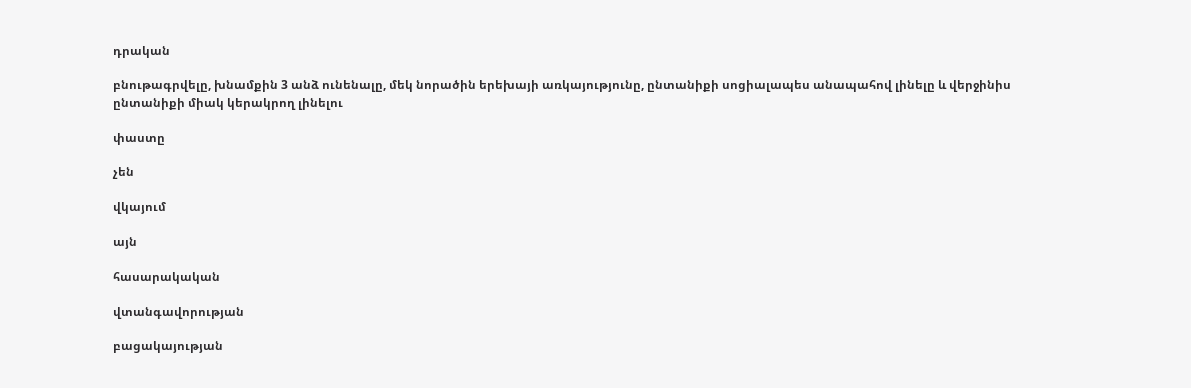դրական

բնութագրվելը, խնամքին 3 անձ ունենալը, մեկ նորածին երեխայի առկայությունը, ընտանիքի սոցիալապես անապահով լինելը և վերջինիս ընտանիքի միակ կերակրող լինելու

փաստը

չեն

վկայում

այն

հասարակական

վտանգավորության

բացակայության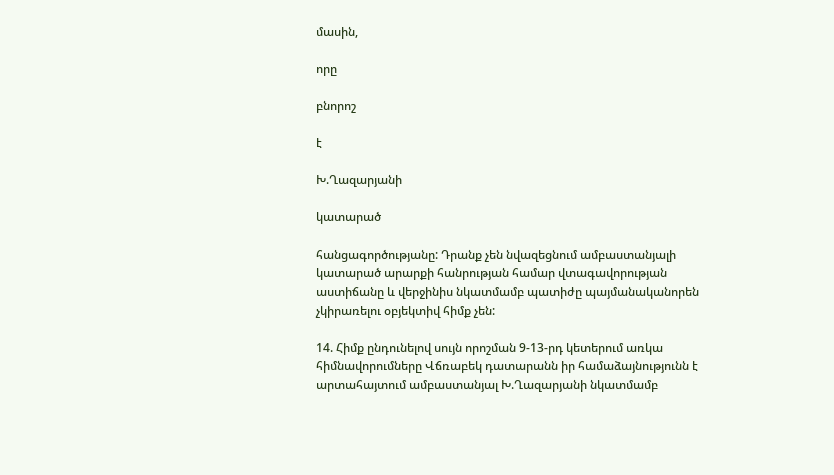մասին,

որը

բնորոշ

է

Խ.Ղազարյանի

կատարած

հանցագործությանը: Դրանք չեն նվազեցնում ամբաստանյալի կատարած արարքի հանրության համար վտագավորության աստիճանը և վերջինիս նկատմամբ պատիժը պայմանականորեն չկիրառելու օբյեկտիվ հիմք չեն:

14. Հիմք ընդունելով սույն որոշման 9-13-րդ կետերում առկա հիմնավորումները Վճռաբեկ դատարանն իր համաձայնությունն է արտահայտում ամբաստանյալ Խ.Ղազարյանի նկատմամբ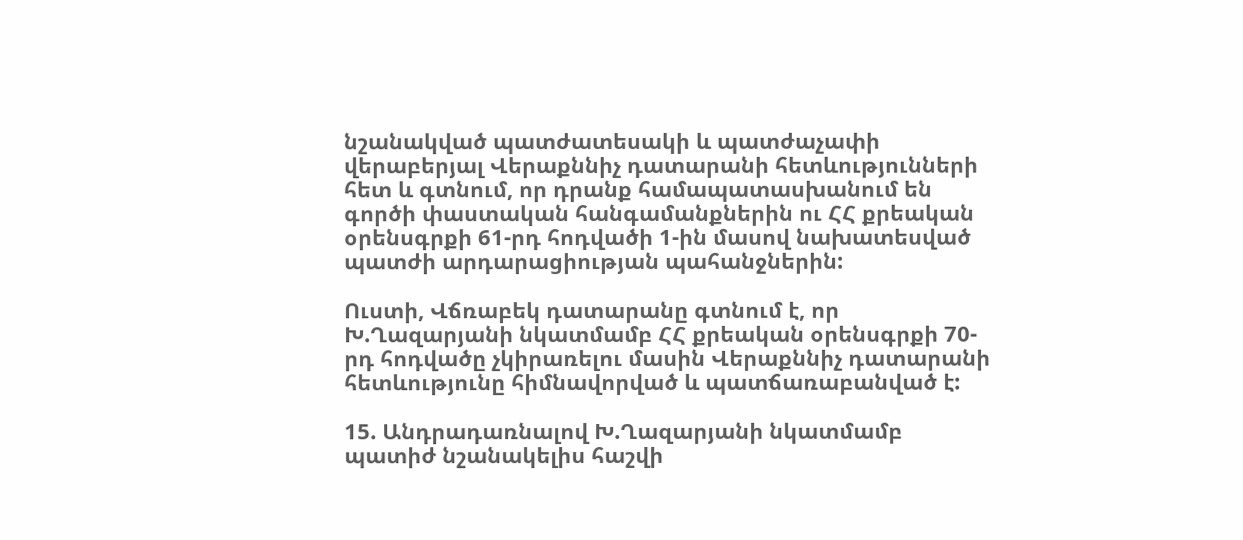նշանակված պատժատեսակի և պատժաչափի վերաբերյալ Վերաքննիչ դատարանի հետևությունների հետ և գտնում, որ դրանք համապատասխանում են գործի փաստական հանգամանքներին ու ՀՀ քրեական օրենսգրքի 61-րդ հոդվածի 1-ին մասով նախատեսված պատժի արդարացիության պահանջներին:

Ուստի, Վճռաբեկ դատարանը գտնում է, որ Խ.Ղազարյանի նկատմամբ ՀՀ քրեական օրենսգրքի 70-րդ հոդվածը չկիրառելու մասին Վերաքննիչ դատարանի հետևությունը հիմնավորված և պատճառաբանված է:

15. Անդրադառնալով Խ.Ղազարյանի նկատմամբ պատիժ նշանակելիս հաշվի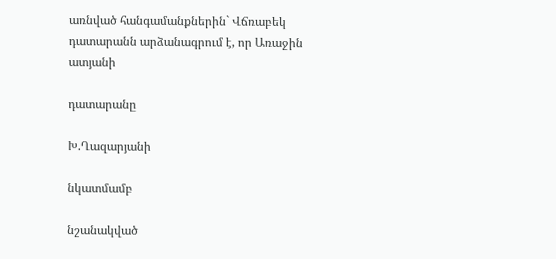առնված հանգամանքներին` Վճռաբեկ դատարանն արձանագրում է, որ Առաջին ատյանի

դատարանը

Խ.Ղազարյանի

նկատմամբ

նշանակված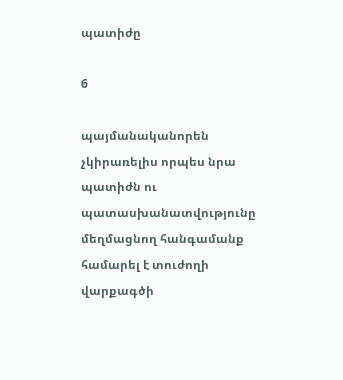պատիժը

6

պայմանականորեն չկիրառելիս որպես նրա պատիժն ու պատասխանատվությունը մեղմացնող հանգամանք համարել է տուժողի վարքագծի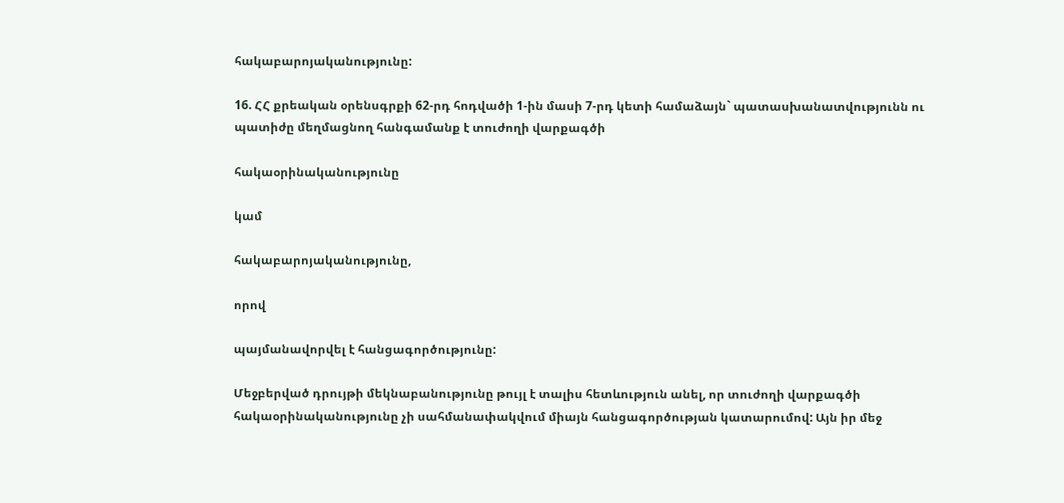հակաբարոյականությունը:

16. ՀՀ քրեական օրենսգրքի 62-րդ հոդվածի 1-ին մասի 7-րդ կետի համաձայն` պատասխանատվությունն ու պատիժը մեղմացնող հանգամանք է տուժողի վարքագծի

հակաօրինականությունը

կամ

հակաբարոյականությունը,

որով

պայմանավորվել է հանցագործությունը:

Մեջբերված դրույթի մեկնաբանությունը թույլ է տալիս հետևություն անել, որ տուժողի վարքագծի հակաօրինականությունը չի սահմանափակվում միայն հանցագործության կատարումով: Այն իր մեջ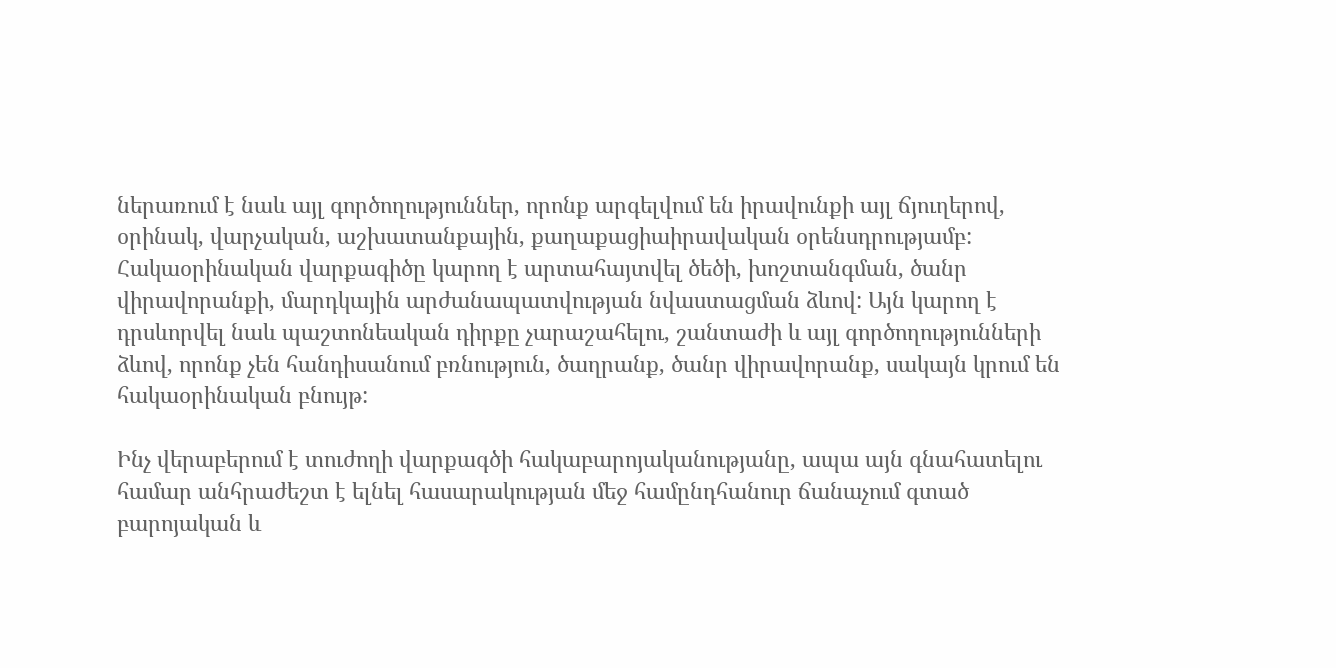ներառում է նաև այլ գործողություններ, որոնք արգելվում են իրավունքի այլ ճյուղերով, օրինակ, վարչական, աշխատանքային, քաղաքացիաիրավական օրենսդրությամբ: Հակաօրինական վարքագիծը կարող է արտահայտվել ծեծի, խոշտանգման, ծանր վիրավորանքի, մարդկային արժանապատվության նվաստացման ձևով: Այն կարող է դրսևորվել նաև պաշտոնեական դիրքը չարաշահելու, շանտաժի և այլ գործողությունների ձևով, որոնք չեն հանդիսանում բռնություն, ծաղրանք, ծանր վիրավորանք, սակայն կրում են հակաօրինական բնույթ:

Ինչ վերաբերում է տուժողի վարքագծի հակաբարոյականությանը, ապա այն գնահատելու համար անհրաժեշտ է ելնել հասարակության մեջ համընդհանուր ճանաչում գտած բարոյական և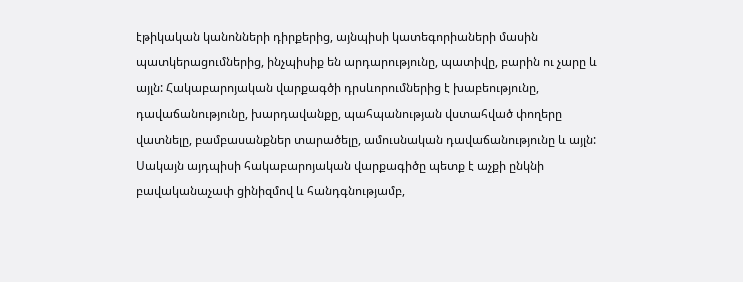էթիկական կանոնների դիրքերից, այնպիսի կատեգորիաների մասին պատկերացումներից, ինչպիսիք են արդարությունը, պատիվը, բարին ու չարը և այլն: Հակաբարոյական վարքագծի դրսևորումներից է խաբեությունը, դավաճանությունը, խարդավանքը, պահպանության վստահված փողերը վատնելը, բամբասանքներ տարածելը, ամուսնական դավաճանությունը և այլն: Սակայն այդպիսի հակաբարոյական վարքագիծը պետք է աչքի ընկնի բավականաչափ ցինիզմով և հանդգնությամբ,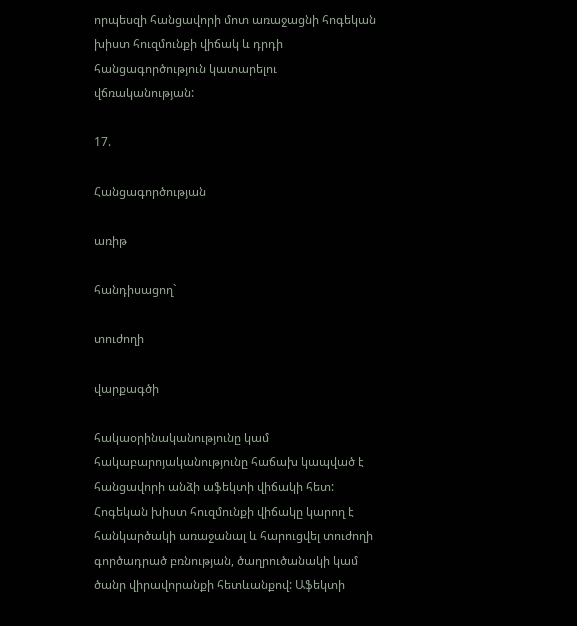որպեսզի հանցավորի մոտ առաջացնի հոգեկան խիստ հուզմունքի վիճակ և դրդի հանցագործություն կատարելու վճռականության:

17.

Հանցագործության

առիթ

հանդիսացող`

տուժողի

վարքագծի

հակաօրինականությունը կամ հակաբարոյականությունը հաճախ կապված է հանցավորի անձի աֆեկտի վիճակի հետ: Հոգեկան խիստ հուզմունքի վիճակը կարող է հանկարծակի առաջանալ և հարուցվել տուժողի գործադրած բռնության, ծաղրուծանակի կամ ծանր վիրավորանքի հետևանքով: Աֆեկտի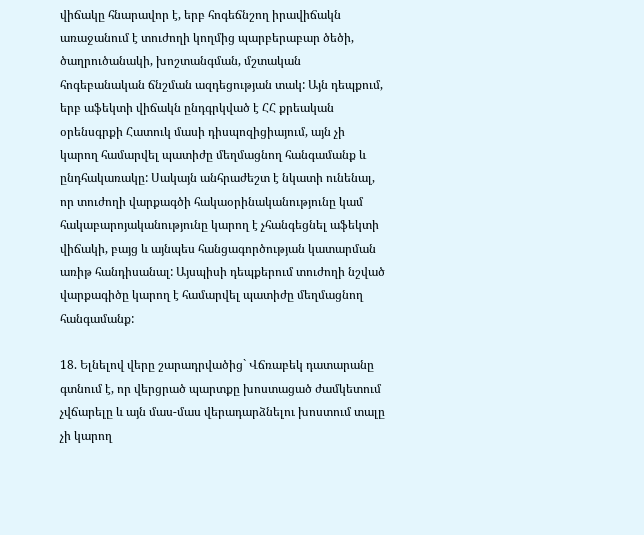վիճակը հնարավոր է, երբ հոգեճնշող իրավիճակն առաջանում է տուժողի կողմից պարբերաբար ծեծի, ծաղրուծանակի, խոշտանգման, մշտական հոգեբանական ճնշման ազդեցության տակ: Այն դեպքում, երբ աֆեկտի վիճակն ընդգրկված է ՀՀ քրեական օրենսգրքի Հատուկ մասի դիսպոզիցիայում, այն չի կարող համարվել պատիժը մեղմացնող հանգամանք և ընդհակառակը: Սակայն անհրաժեշտ է նկատի ունենալ, որ տուժողի վարքագծի հակաօրինականությունը կամ հակաբարոյականությունը կարող է չհանգեցնել աֆեկտի վիճակի, բայց և այնպես հանցագործության կատարման առիթ հանդիսանալ: Այսպիսի դեպքերում տուժողի նշված վարքագիծը կարող է համարվել պատիժը մեղմացնող հանգամանք:

18. Ելնելով վերը շարադրվածից` Վճռաբեկ դատարանը գտնում է, որ վերցրած պարտքը խոստացած ժամկետում չվճարելը և այն մաս-մաս վերադարձնելու խոստում տալը չի կարող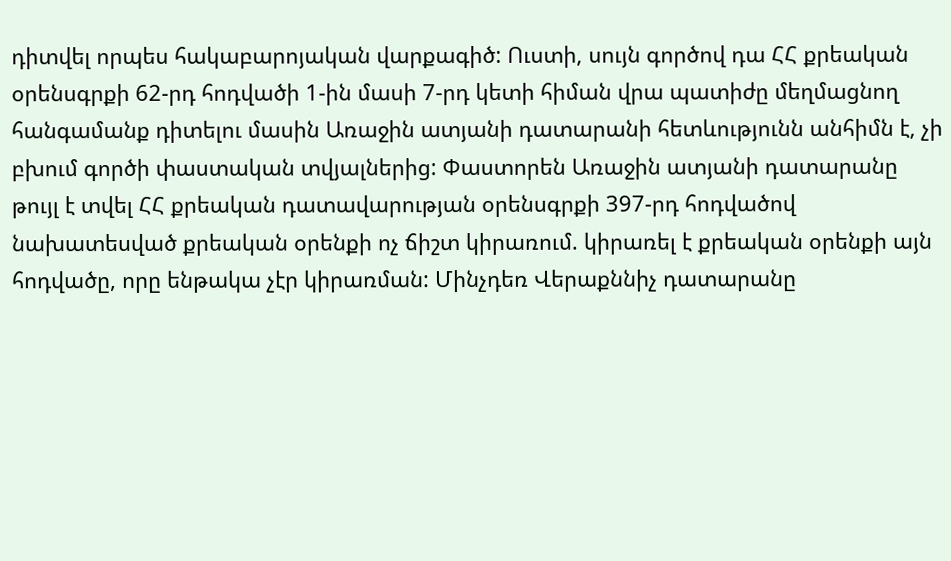դիտվել որպես հակաբարոյական վարքագիծ: Ուստի, սույն գործով դա ՀՀ քրեական օրենսգրքի 62-րդ հոդվածի 1-ին մասի 7-րդ կետի հիման վրա պատիժը մեղմացնող հանգամանք դիտելու մասին Առաջին ատյանի դատարանի հետևությունն անհիմն է, չի բխում գործի փաստական տվյալներից: Փաստորեն Առաջին ատյանի դատարանը թույլ է տվել ՀՀ քրեական դատավարության օրենսգրքի 397-րդ հոդվածով նախատեսված քրեական օրենքի ոչ ճիշտ կիրառում. կիրառել է քրեական օրենքի այն հոդվածը, որը ենթակա չէր կիրառման: Մինչդեռ Վերաքննիչ դատարանը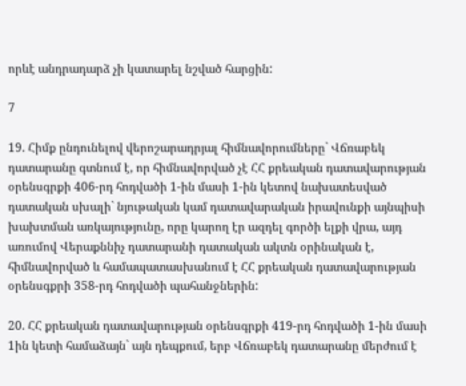որևէ անդրադարձ չի կատարել նշված հարցին:

7

19. Հիմք ընդունելով վերոշարադրյալ հիմնավորումները` Վճռաբեկ դատարանը գտնում է, որ հիմնավորված չէ ՀՀ քրեական դատավարության օրենսգրքի 406-րդ հոդվածի 1-ին մասի 1-ին կետով նախատեսված դատական սխալի` նյութական կամ դատավարական իրավունքի այնպիսի խախտման առկայությունը, որը կարող էր ազդել գործի ելքի վրա, այդ առումով Վերաքննիչ դատարանի դատական ակտն օրինական է, հիմնավորված և համապատասխանում է ՀՀ քրեական դատավարության օրենսգքրի 358-րդ հոդվածի պահանջներին:

20. ՀՀ քրեական դատավարության օրենսգրքի 419-րդ հոդվածի 1-ին մասի 1ին կետի համաձայն` այն դեպքում, երբ Վճռաբեկ դատարանը մերժում է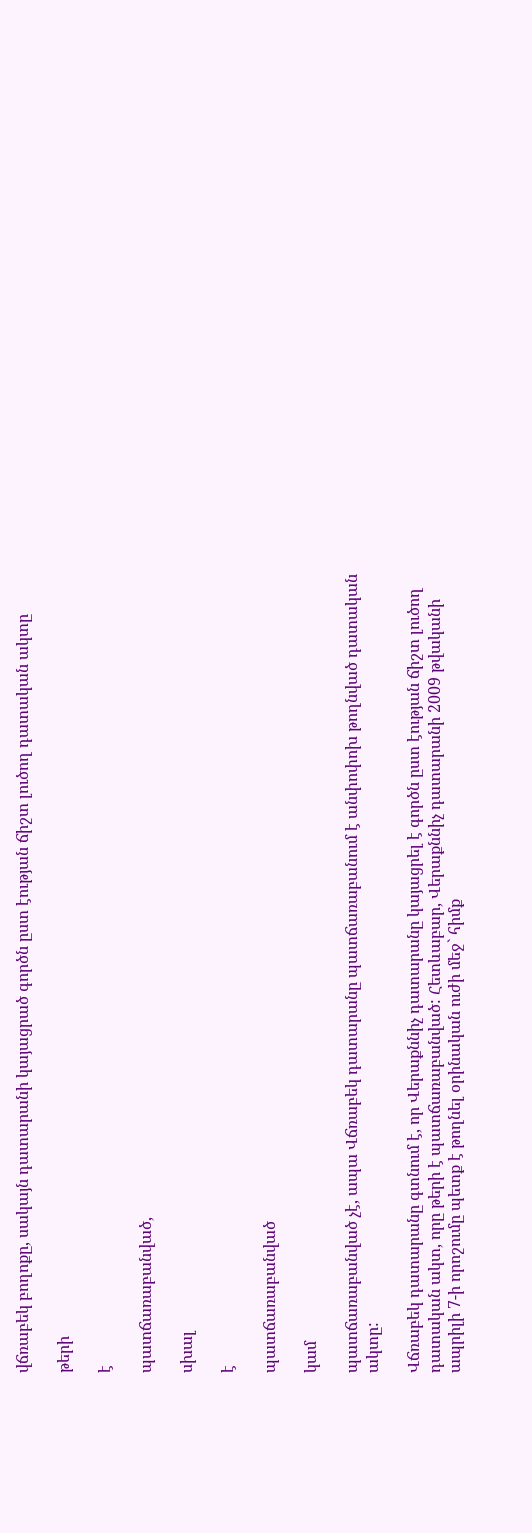վճռաբեկ բողոքը, սակայն դատարանի կայացրած գործն ըստ էության ճիշտ լուծող դատական ակտը

թերի

է

պատճառաբանված,

սխալ

է

պատճառաբանված

կամ

պատճառաբանված չէ, ապա Վճռաբեկ դատարանը պատճառաբանում է անփոփոխ թողնված դատական ակտը:

Վճռաբեկ դատարանը գտնում է, որ Վերաքննիչ դատարանը կայացրել է գործն ըստ էության ճիշտ լուծող դատական ակտ, որը թերի է պատճառաբանված: Հետևաբար, Վերաքննիչ դատարանի 2009 թվականի ապրիլի 7-ի որոշումը պետք է թողնել օրինական ուժի մեջ` հիմք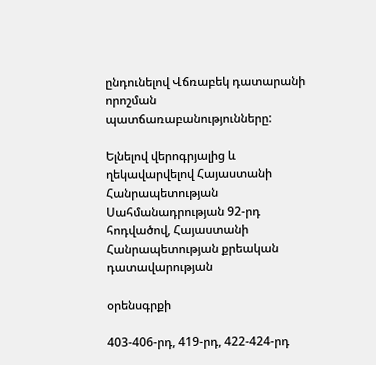ընդունելով Վճռաբեկ դատարանի որոշման պատճառաբանությունները:

Ելնելով վերոգրյալից և ղեկավարվելով Հայաստանի Հանրապետության Սահմանադրության 92-րդ հոդվածով, Հայաստանի Հանրապետության քրեական դատավարության

օրենսգրքի

403-406-րդ, 419-րդ, 422-424-րդ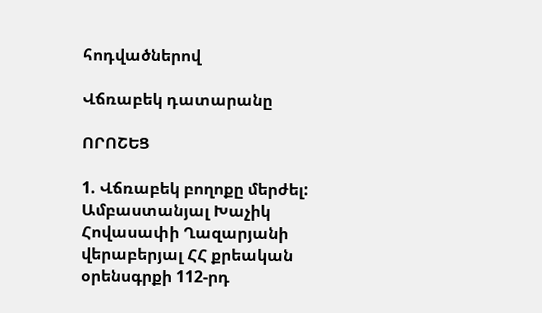հոդվածներով

Վճռաբեկ դատարանը

ՈՐՈՇԵՑ

1. Վճռաբեկ բողոքը մերժել: Ամբաստանյալ Խաչիկ Հովասափի Ղազարյանի վերաբերյալ ՀՀ քրեական օրենսգրքի 112-րդ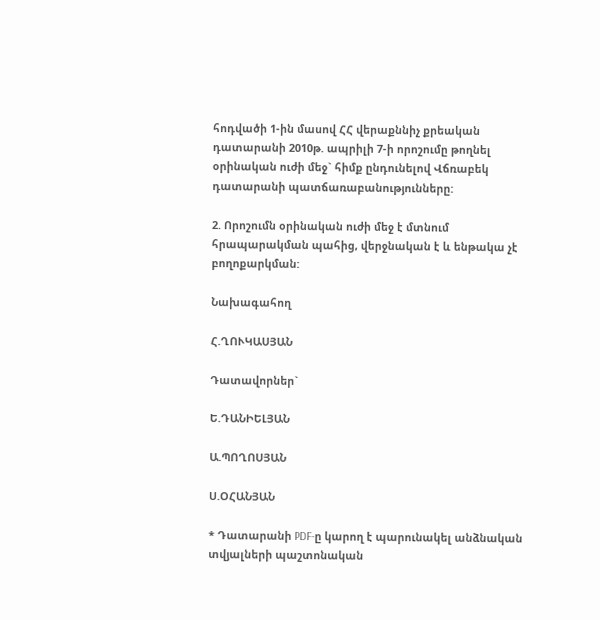հոդվածի 1-ին մասով ՀՀ վերաքննիչ քրեական դատարանի 2010թ. ապրիլի 7-ի որոշումը թողնել օրինական ուժի մեջ` հիմք ընդունելով Վճռաբեկ դատարանի պատճառաբանությունները:

2. Որոշումն օրինական ուժի մեջ է մտնում հրապարակման պահից, վերջնական է և ենթակա չէ բողոքարկման:

Նախագահող

Հ.ՂՈՒԿԱՍՅԱՆ

Դատավորներ`

Ե.ԴԱՆԻԵԼՅԱՆ

Ա.ՊՈՂՈՍՅԱՆ

Ս.ՕՀԱՆՅԱՆ

* Դատարանի PDF-ը կարող է պարունակել անձնական տվյալների պաշտոնական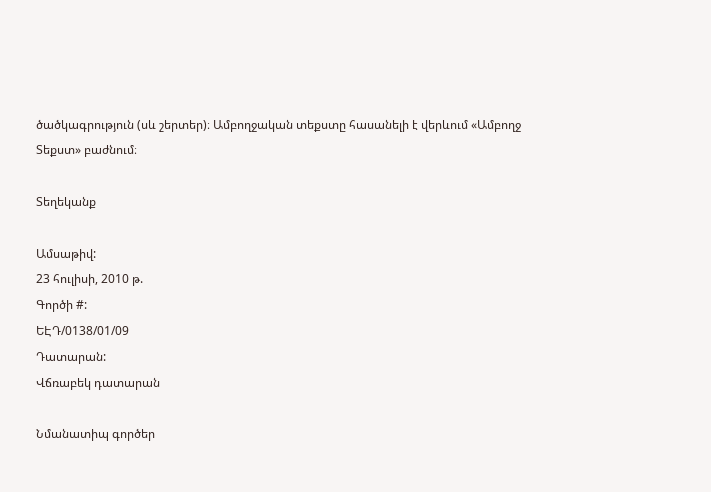ծածկագրություն (սև շերտեր)։ Ամբողջական տեքստը հասանելի է վերևում «Ամբողջ Տեքստ» բաժնում։

Տեղեկանք

Ամսաթիվ:
23 հուլիսի, 2010 թ.
Գործի #:
ԵԷԴ/0138/01/09
Դատարան:
Վճռաբեկ դատարան

Նմանատիպ գործեր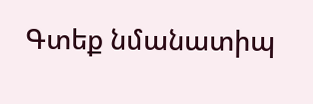Գտեք նմանատիպ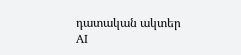դատական ակտեր AI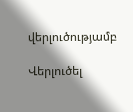վերլուծությամբ

Վերլուծել